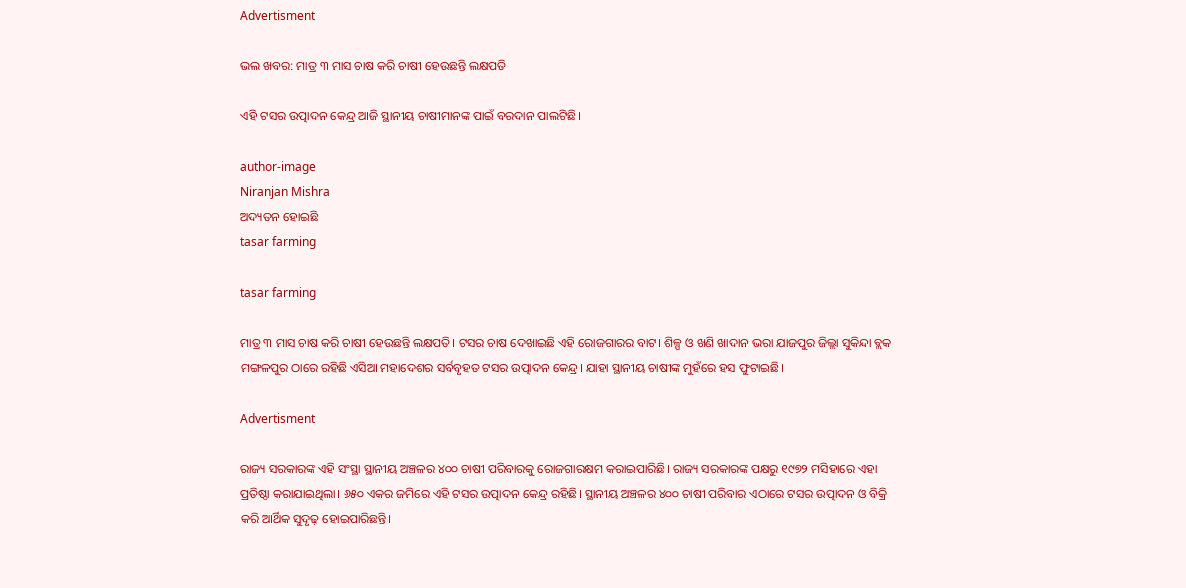Advertisment

ଭଲ ଖବର: ମାତ୍ର ୩ ମାସ ଚାଷ କରି ଚାଷୀ ହେଉଛନ୍ତି ଲକ୍ଷପତି

ଏହି ଟସର ଉତ୍ପାଦନ କେନ୍ଦ୍ର ଆଜି ସ୍ଥାନୀୟ ଚାଷୀମାନଙ୍କ ପାଇଁ ବରଦାନ ପାଲଟିଛି।

author-image
Niranjan Mishra
ଅଦ୍ୟତନ ହୋଇଛି
tasar farming

tasar farming

ମାତ୍ର ୩ ମାସ ଚାଷ କରି ଚାଷୀ ହେଉଛନ୍ତି ଲକ୍ଷପତି। ଟସର ଚାଷ ଦେଖାଇଛି ଏହି ରୋଜଗାରର ବାଟ। ଶିଳ୍ପ ଓ ଖଣି ଖାଦାନ ଭରା ଯାଜପୁର ଜିଲ୍ଲା ସୁକିନ୍ଦା ବ୍ଲକ ମଙ୍ଗଳପୁର ଠାରେ ରହିଛି ଏସିଆ ମହାଦେଶର ସର୍ବବୃହତ ଟସର ଉତ୍ପାଦନ କେନ୍ଦ୍ର। ଯାହା ସ୍ଥାନୀୟ ଚାଷୀଙ୍କ ମୁହଁରେ ହସ ଫୁଟାଇଛି।

Advertisment

ରାଜ୍ୟ ସରକାରଙ୍କ ଏହି ସଂସ୍ଥା ସ୍ଥାନୀୟ ଅଞ୍ଚଳର ୪୦୦ ଚାଷୀ ପରିବାରକୁ ରୋଜଗାରକ୍ଷମ କରାଇପାରିଛି। ରାଜ୍ୟ ସରକାରଙ୍କ ପକ୍ଷରୁ ୧୯୭୨ ମସିହାରେ ଏହା ପ୍ରତିଷ୍ଠା କରାଯାଇଥିଲା। ୬୫୦ ଏକର ଜମିରେ ଏହି ଟସର ଉତ୍ପାଦନ କେନ୍ଦ୍ର ରହିଛି। ସ୍ଥାନୀୟ ଅଞ୍ଚଳର ୪୦୦ ଚାଷୀ ପରିବାର ଏଠାରେ ଟସର ଉତ୍ପାଦନ ଓ ବିକ୍ରି କରି ଆର୍ଥିକ ସୁଦୃଢ଼ ହୋଇପାରିଛନ୍ତି।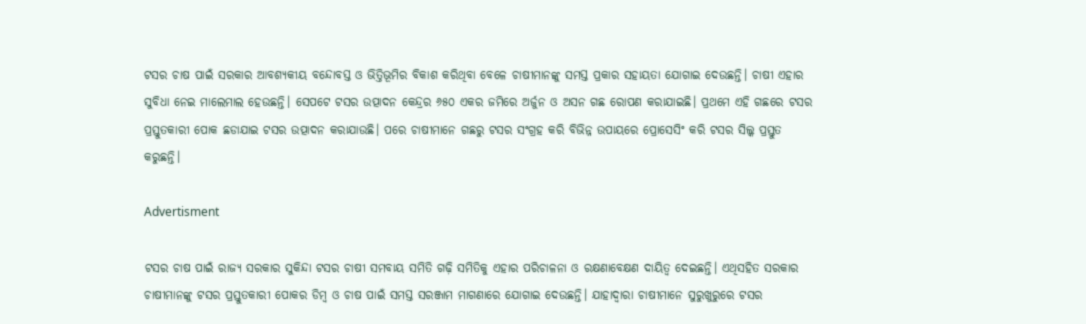ଟସର ଚାଷ ପାଇଁ ସରକାର ଆବଶ୍ୟକୀୟ ବନ୍ଦୋବସ୍ତ ଓ ଭିତ୍ତିଭୂମିର ବିକାଶ କରିଥିବା ବେଳେ ଚାଷୀମାନଙ୍କୁ ସମସ୍ତ ପ୍ରକାର ସହାୟତା ଯୋଗାଇ ଦେଉଛନ୍ତି। ଚାଷୀ ଏହାର ସୁବିଧା ନେଇ ମାଲେମାଲ ହେଉଛନ୍ତି। ସେପଟେ ଟସର ଉତ୍ପାଦନ କେନ୍ଦ୍ରର ୬୫୦ ଏକର ଜମିରେ ଅର୍ଜୁନ ଓ ଅସନ ଗଛ ରୋପଣ କରାଯାଇଛି। ପ୍ରଥମେ ଏହି ଗଛରେ ଟସର ପ୍ରସ୍ତୁତକାରୀ ପୋକ ଛଡାଯାଇ ଟସର ଉତ୍ପାଦନ କରାଯାଉଛି। ପରେ ଚାଷୀମାନେ ଗଛରୁ ଟସର ସଂଗ୍ରହ କରି ବିଭିନ୍ନ ଉପାୟରେ ପ୍ରୋସେସିଂ କରି ଟସର ସିଲ୍କ ପ୍ରସ୍ତୁତ କରୁଛନ୍ତି।

Advertisment

ଟସର ଚାଷ ପାଇଁ ରାଜ୍ୟ ସରକାର ସୁକିନ୍ଦା ଟସର ଚାଷୀ ସମବାୟ ସମିତି ଗଢ଼ି ସମିତିକୁ ଏହାର ପରିଚାଳନା ଓ ରକ୍ଷଣାବେକ୍ଷଣ ଦାୟିତ୍ୱ ଦେଇଛନ୍ତି। ଏଥିସହିତ ସରକାର ଚାଷୀମାନଙ୍କୁ ଟସର ପ୍ରସ୍ତୁତକାରୀ ପୋକର ଡିମ୍ବ ଓ ଚାଷ ପାଇଁ ସମସ୍ତ ସରଞ୍ଜାମ ମାଗଣାରେ ଯୋଗାଇ ଦେଉଛନ୍ତି। ଯାହାଦ୍ୱାରା ଚାଷୀମାନେ ସୁରୁଖୁରୁରେ ଟସର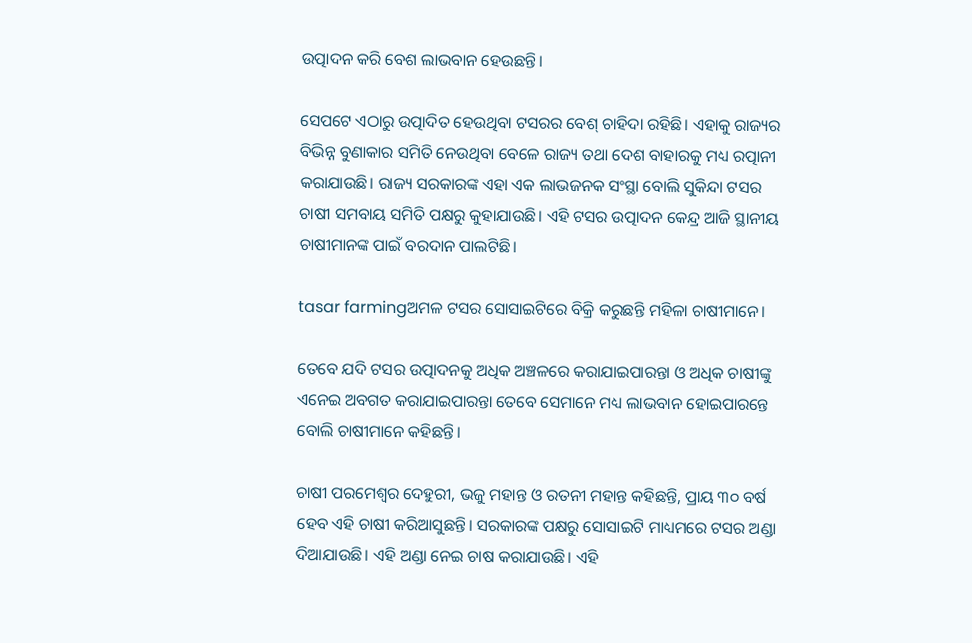ଉତ୍ପାଦନ କରି ବେଶ ଲାଭବାନ ହେଉଛନ୍ତି।

ସେପଟେ ଏଠାରୁ ଉତ୍ପାଦିତ ହେଉଥିବା ଟସରର ବେଶ୍ ଚାହିଦା ରହିଛି। ଏହାକୁ ରାଜ୍ୟର ବିଭିନ୍ନ ବୁଣାକାର ସମିତି ନେଉଥିବା ବେଳେ ରାଜ୍ୟ ତଥା ଦେଶ ବାହାରକୁ ମଧ୍ୟ ରତ୍ପାନୀ କରାଯାଉଛି। ରାଜ୍ୟ ସରକାରଙ୍କ ଏହା ଏକ ଲାଭଜନକ ସଂସ୍ଥା ବୋଲି ସୁକିନ୍ଦା ଟସର ଚାଷୀ ସମବାୟ ସମିତି ପକ୍ଷରୁ କୁହାଯାଉଛି। ଏହି ଟସର ଉତ୍ପାଦନ କେନ୍ଦ୍ର ଆଜି ସ୍ଥାନୀୟ ଚାଷୀମାନଙ୍କ ପାଇଁ ବରଦାନ ପାଲଟିଛି।

tasar farmingଅମଳ ଟସର ସୋସାଇଟିରେ ବିକ୍ରି କରୁଛନ୍ତି ମହିଳା ଚାଷୀମାନେ।

ତେବେ ଯଦି ଟସର ଉତ୍ପାଦନକୁ ଅଧିକ ଅଞ୍ଚଳରେ କରାଯାଇପାରନ୍ତା ଓ ଅଧିକ ଚାଷୀଙ୍କୁ ଏନେଇ ଅବଗତ କରାଯାଇପାରନ୍ତା ତେବେ ସେମାନେ ମଧ୍ୟ ଲାଭବାନ ହୋଇପାରନ୍ତେ ବୋଲି ଚାଷୀମାନେ କହିଛନ୍ତି।

ଚାଷୀ ପରମେଶ୍ୱର ଦେହୁରୀ, ଭଜୁ ମହାନ୍ତ ଓ ରତନୀ ମହାନ୍ତ କହିଛନ୍ତି, ପ୍ରାୟ ୩୦ ବର୍ଷ ହେବ ଏହି ଚାଷୀ କରିଆସୁଛନ୍ତି। ସରକାରଙ୍କ ପକ୍ଷରୁ ସୋସାଇଟି ମାଧ୍ୟମରେ ଟସର ଅଣ୍ଡା ଦିଆଯାଉଛି। ଏହି ଅଣ୍ଡା ନେଇ ଚାଷ କରାଯାଉଛି। ଏହି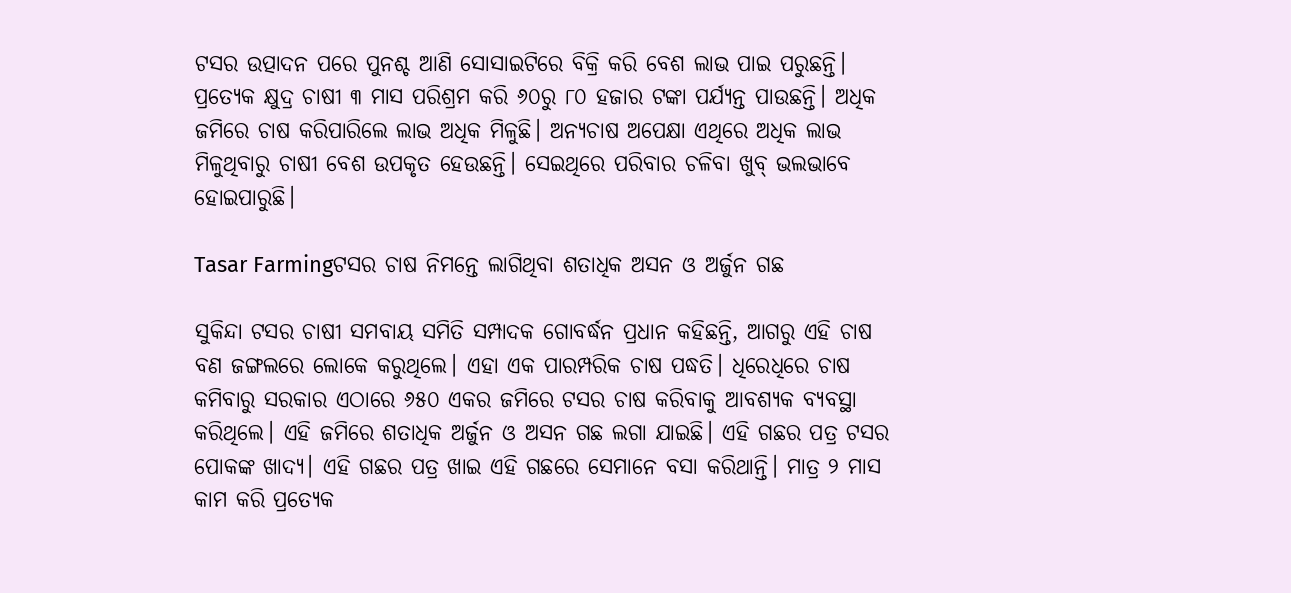ଟସର ଉତ୍ପାଦନ ପରେ ପୁନଶ୍ଚ ଆଣି ସୋସାଇଟିରେ ବିକ୍ରି କରି ବେଶ ଲାଭ ପାଇ ପରୁଛନ୍ତି। ପ୍ରତ୍ୟେକ କ୍ଷୁଦ୍ର ଚାଷୀ ୩ ମାସ ପରିଶ୍ରମ କରି ୬୦ରୁ ୮୦ ହଜାର ଟଙ୍କା ପର୍ଯ୍ୟନ୍ତ ପାଉଛନ୍ତି। ଅଧିକ ଜମିରେ ଚାଷ କରିପାରିଲେ ଲାଭ ଅଧିକ ମିଳୁଛି। ଅନ୍ୟଚାଷ ଅପେକ୍ଷା ଏଥିରେ ଅଧିକ ଲାଭ ମିଳୁଥିବାରୁ ଚାଷୀ ବେଶ ଉପକୃତ ହେଉଛନ୍ତି। ସେଇଥିରେ ପରିବାର ଚଳିବା ଖୁବ୍ ଭଲଭାବେ ହୋଇପାରୁଛି।

Tasar Farmingଟସର ଚାଷ ନିମନ୍ତେ ଲାଗିଥିବା ଶତାଧିକ ଅସନ ଓ ଅର୍ଜୁନ ଗଛ

ସୁକିନ୍ଦା ଟସର ଚାଷୀ ସମବାୟ ସମିତି ସମ୍ପାଦକ ଗୋବର୍ଦ୍ଧନ ପ୍ରଧାନ କହିଛନ୍ତି, ଆଗରୁ ଏହି ଚାଷ ବଣ ଜଙ୍ଗଲରେ ଲୋକେ କରୁଥିଲେ। ଏହା ଏକ ପାରମ୍ପରିକ ଚାଷ ପଦ୍ଧତି। ଧିରେଧିରେ ଚାଷ କମିବାରୁ ସରକାର ଏଠାରେ ୬୫୦ ଏକର ଜମିରେ ଟସର ଚାଷ କରିବାକୁ ଆବଶ୍ୟକ ବ୍ୟବସ୍ଥା କରିଥିଲେ। ଏହି ଜମିରେ ଶତାଧିକ ଅର୍ଜୁନ ଓ ଅସନ ଗଛ ଲଗା ଯାଇଛି। ଏହି ଗଛର ପତ୍ର ଟସର ପୋକଙ୍କ ଖାଦ୍ୟ। ଏହି ଗଛର ପତ୍ର ଖାଇ ଏହି ଗଛରେ ସେମାନେ ବସା କରିଥାନ୍ତି। ମାତ୍ର ୨ ମାସ କାମ କରି ପ୍ରତ୍ୟେକ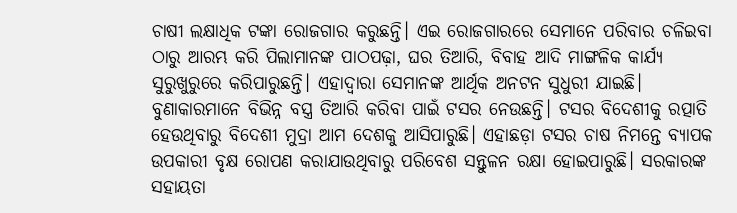ଚାଷୀ ଲକ୍ଷାଧିକ ଟଙ୍କା ରୋଜଗାର କରୁଛନ୍ତି। ଏଇ ରୋଜଗାରରେ ସେମାନେ ପରିବାର ଚଳିଇବା ଠାରୁ ଆରମ୍ଭ କରି ପିଲାମାନଙ୍କ ପାଠପଢ଼ା, ଘର ତିଆରି, ବିବାହ ଆଦି ମାଙ୍ଗଳିକ କାର୍ଯ୍ୟ ସୁରୁଖୁରୁରେ କରିପାରୁଛନ୍ତି। ଏହାଦ୍ୱାରା ସେମାନଙ୍କ ଆର୍ଥିକ ଅନଟନ ସୁଧୁରୀ ଯାଇଛି। ବୁଣାକାରମାନେ ବିଭିନ୍ନ ବସ୍ତ୍ର ତିଆରି କରିବା ପାଇଁ ଟସର ନେଉଛନ୍ତି। ଟସର ବିଦେଶୀକୁ ରତ୍ପାତି ହେଉଥିବାରୁ ବିଦେଶୀ ମୁଦ୍ରା ଆମ ଦେଶକୁ ଆସିପାରୁଛି। ଏହାଛଡ଼ା ଟସର ଚାଷ ନିମନ୍ତେ ବ୍ୟାପକ ଉପକାରୀ ବୃକ୍ଷ ରୋପଣ କରାଯାଉଥିବାରୁ ପରିବେଶ ସନ୍ତୁଳନ ରକ୍ଷା ହୋଇପାରୁଛି। ସରକାରଙ୍କ ସହାୟତା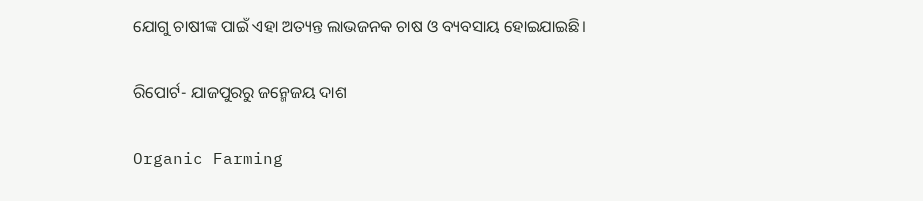ଯୋଗୁ ଚାଷୀଙ୍କ ପାଇଁ ଏହା ଅତ୍ୟନ୍ତ ଲାଭଜନକ ଚାଷ ଓ ବ୍ୟବସାୟ ହୋଇଯାଇଛି।

ରିପୋର୍ଟ- ଯାଜପୁରରୁ ଜନ୍ମେଜୟ ଦାଶ

Organic Farming